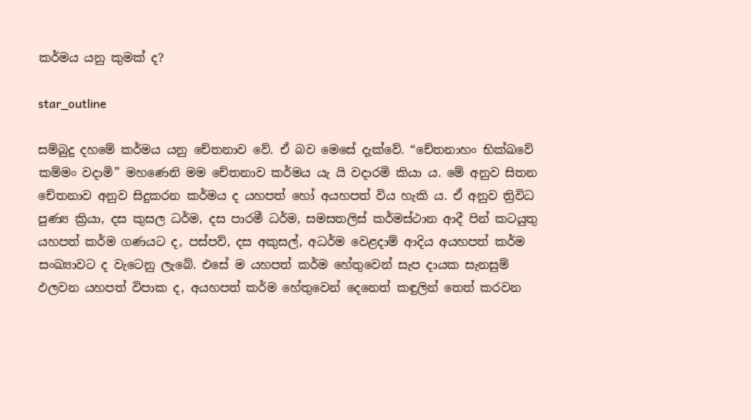කර්මය යනු කුමක් ද?

star_outline

සම්බුදු දහමේ කර්මය යනු චේතනාව වේ. ඒ බව මෙසේ දැක්වේ. “චේතනාහං භික්ඛවේ කම්මං වදාමි” මහණෙනි මම චේතනාව කර්මය යැ යි වදාරමි කියා ය. මේ අනුව සිතන චේතනාව අනුව සිදුකරන කර්මය ද යහපත් හෝ අයහපත් විය හැකි ය. ඒ අනුව ත්‍රිවිධ පුණ්‍ය ක්‍රියා, දස කුසල ධර්ම, දස පාරමී ධර්ම, සමසතලිස් කර්මස්ථාන ආදී පින් කටයුතු යහපත් කර්ම ගණයට ද, පස්පව්, දස අකුසල්, අධර්ම වෙළදාම් ආදිය අයහපත් කර්ම සංඛ්‍යාවට ද වැටෙනු ලැබේ. එසේ ම යහපත් කර්ම හේතුවෙන් සැප දායක සැනසුම් ඵලවන යහපත් විපාක ද, අයහපත් කර්ම හේතුවෙන් දෙනෙත් කඳුලින් තෙත් කරවන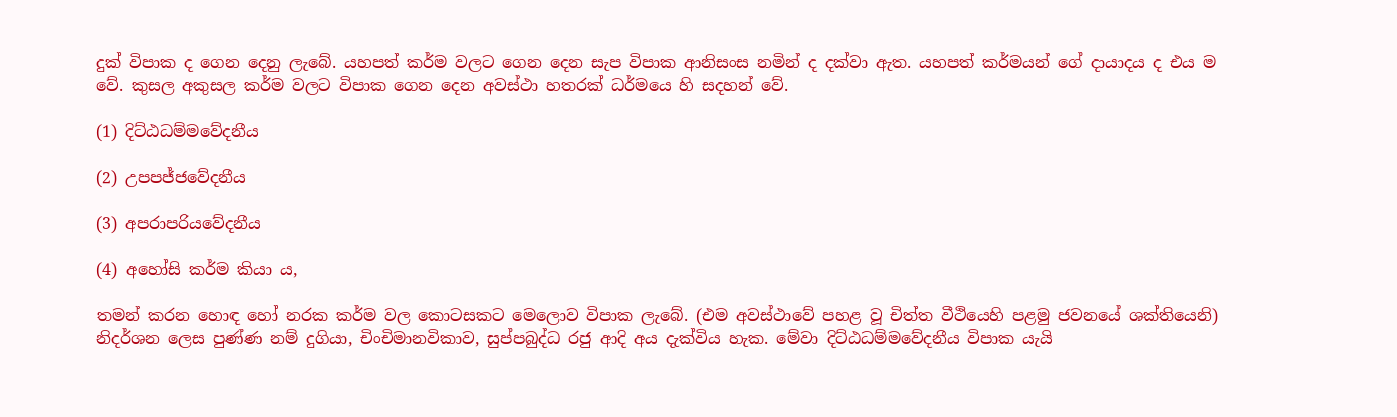දුක් විපාක ද ගෙන දෙනු ලැබේ. යහපත් කර්ම වලට ගෙන දෙන සැප විපාක ආනිසංස නමින් ද දක්වා ඇත. යහපත් කර්මයන් ගේ දායාදය ද එය ම වේ. කුසල අකුසල කර්ම වලට විපාක ගෙන දෙන අවස්ථා හතරක් ධර්මයෙ හි සදහන් වේ.

(1) දිට්ඨධම්මවේදනීය

(2) උපපජ්ජවේදනීය

(3) අපරාපරියවේදනීය

(4) අහෝසි කර්ම කියා ය,

තමන් කරන හොඳ හෝ නරක කර්ම වල කොටසකට මෙලොව විපාක ලැබේ. (එම අවස්ථාවේ පහළ වූ චිත්ත වීථියෙහි පළමු ජවනයේ ශක්තියෙනි) නිදර්ශන ලෙස පුණ්ණ නම් දුගියා, චිංචිමානවිකාව, සුප්පබුද්ධ රජු ආදි අය දැක්විය හැක. මේවා දිට්ඨධම්මවේදනීය විපාක යැයි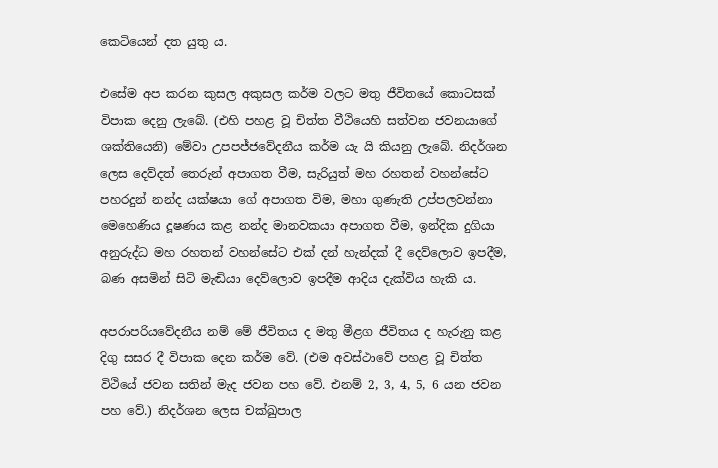කෙටියෙන් දත යුතු ය.

එසේම අප කරන කුසල අකුසල කර්ම වලට මතු ජීවිතයේ කොටසක් විපාක දෙනු ලැබේ. (එහි පහළ වූ චිත්ත වීථියෙහි සත්වන ජවනයාගේ ශක්තියෙනි) මේවා උපපජ්ජවේදනීය කර්ම යැ යි කියනු ලැබේ. නිදර්ශන ලෙස දෙව්දත් තෙරුන් අපාගත වීම, සැරියුත් මහ රහතන් වහන්සේට පහරදුන් නන්ද යක්ෂයා ගේ අපාගත විම, මහා ගුණැති උප්පලවන්නා මෙහෙණිය දූෂණය කළ නන්ද මානවකයා අපාගත වීම, ඉන්දික දුගියා අනුරුද්ධ මහ රහතන් වහන්සේට එක් දන් හැන්දක් දී දෙව්ලොව ඉපදීම, බණ අසමින් සිටි මැඬියා දෙව්ලොව ඉපදීම ආදිය දැක්විය හැකි ය.

අපරාපරියවේදනීය නම් මේ ජීවිතය ද මතු මීළග ජීවිතය ද හැරුනු කළ දිගු සසර දී විපාක දෙන කර්ම වේ. (එම අවස්ථාවේ පහළ වූ චිත්ත විථියේ ජවන සතින් මැද ජවන පහ වේ. එනම් 2, 3, 4, 5, 6 යන ජවන පහ වේ.) නිදර්ශන ලෙස චක්ඛුපාල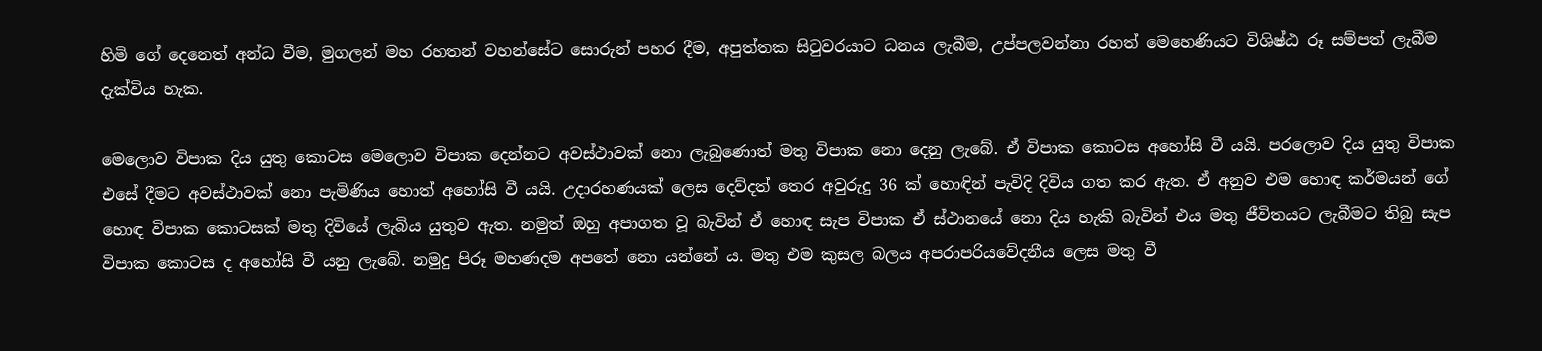හිමි ගේ දෙනෙත් අන්ධ වීම, මුගලන් මහ රහතන් වහන්සේට සොරුන් පහර දීම, අපුත්තක සිටුවරයාට ධනය ලැබීම, උප්පලවන්නා රහත් මෙහෙණියට විශිෂ්ඨ රූ සම්පත් ලැබීම දැක්විය හැක.

මෙලොව විපාක දිය යුතු කොටස මෙලොව විපාක දෙන්නට අවස්ථාවක් නො ලැබුණොත් මතු විපාක නො දෙනු ලැබේ. ඒ විපාක කොටස අහෝසි වී යයි. පරලොව දිය යුතු විපාක එසේ දීමට අවස්ථාවක් නො පැමිණිය හොත් අහෝසි වී යයි. උදාරහණයක් ලෙස දෙව්දත් තෙර අවුරුදු 36 ක් හොඳින් පැවිදි දිවිය ගත කර ඇත. ඒ අනුව එම හොඳ කර්මයන් ගේ හොඳ විපාක කොටසක් මතු දිවියේ ලැබිය යුතුව ඇත. නමුත් ඔහු අපාගත වූ බැවින් ඒ හොඳ සැප විපාක ඒ ස්ථානයේ නො දිය හැකි බැවින් එය මතු ජීවිතයට ලැබීමට තිබු සැප විපාක කොටස ද අහෝසි වී යනු ලැබේ. නමුදු පිරූ මහණදම අපතේ නො යන්නේ ය. මතු එම කුසල බලය අපරාපරියවේදනීය ලෙස මතු වී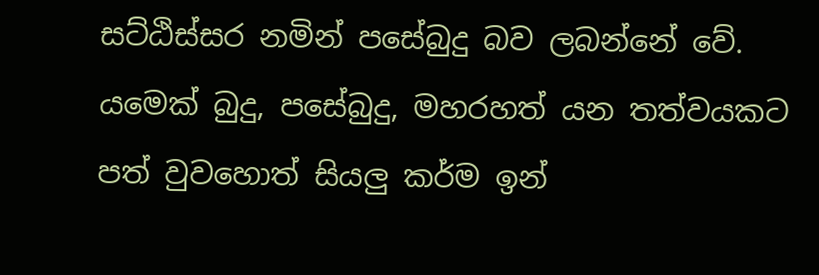සට්ඨිස්සර නමින් පසේබුදු බව ලබන්නේ වේ. යමෙක් බුදු, පසේබුදු, මහරහත් යන තත්වයකට පත් වුවහොත් සියලු කර්ම ඉන්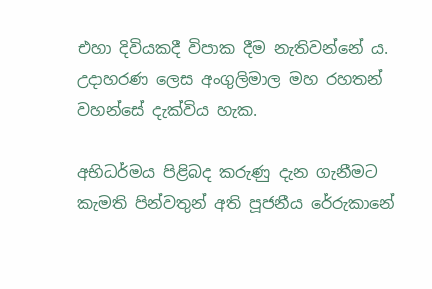එහා දිවියකදී විපාක දීම නැතිවන්නේ ය. උදාහරණ ලෙස අංගුලිමාල මහ රහතන් වහන්සේ දැක්විය හැක.

අභිධර්මය පිළිබද කරුණු දැන ගැනීමට කැමති පින්වතුන් අති පූජනීය රේරුකානේ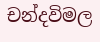චන්දවිමල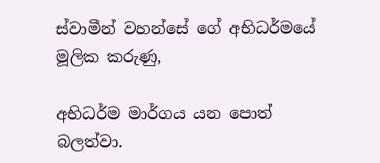ස්වාමීන් වහන්සේ ගේ අභිධර්මයේ මූලික කරුණු,

අභිධර්ම මාර්ගය යන පොත් බලත්වා.